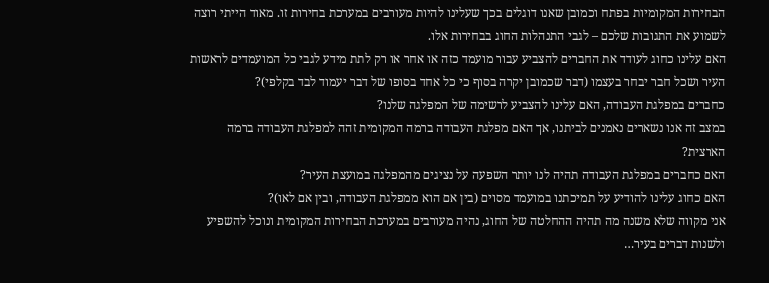הבחירות המקומיות בפתח וכמובן שאנו דוגלים בכך שעלינו להיות מעורבים במערכת בחירות זו. מאוד הייתי רוצה לשמוע את התגובות שלכם – לגבי התנהלות החוג בבחירות אלו.
האם עלינו כחוג לעודד את החברים להצביע עבור מועמד כזה או אחר או רק לתת מידע לגבי כל המועמדים לראשות העיר ושכל חבר יבחר בעצמו (דבר שכמובן יקרה בסוף כי כל אחד בסופו של דבר יעמוד לבד בקלפי)?
כחברים במפלגת העבודה, האם עלינו להצביע לרשימה של המפלגה שלנו?
במצב זה אנו נשארים נאמנים לביתנו, אך האם מפלגת העבודה ברמה המקומית זהה למפלגת העבודה ברמה הארצית?
האם כחברים במפלגת העבודה תהיה לנו יותר השפעה על נציגים מהמפלגה במועצת העיר?
האם כחוג עלינו להודיע על תמיכתנו במועמד מסוים (בין אם הוא ממפלגת העבודה, ובין אם לאו)?
אני מקווה שלא משנה מה תהיה ההחלטה של החוג, נהיה מעורבים במערכת הבחירות המקומית ונוכל להשפיע ולשנות דברים בעיר…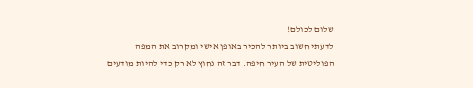שלום לכולם!
לדעתי חשוב ביותר להכיר באופן אישי ומקרוב את המפה הפוליטית של העיר חיפה. דבר זה נחוץ לא רק כדי להיות מודעים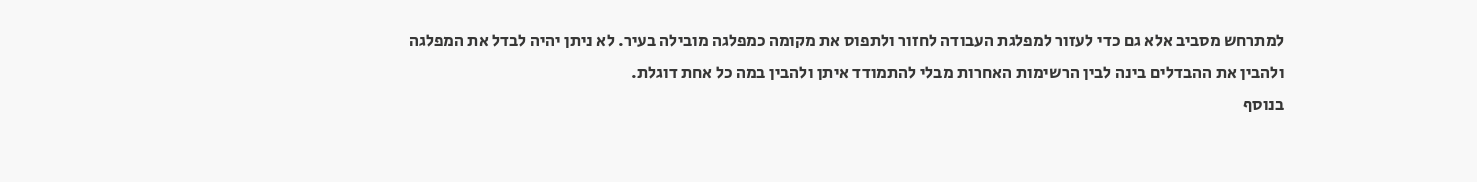למתרחש מסביב אלא גם כדי לעזור למפלגת העבודה לחזור ולתפוס את מקומה כמפלגה מובילה בעיר. לא ניתן יהיה לבדל את המפלגה ולהבין את ההבדלים בינה לבין הרשימות האחרות מבלי להתמודד איתן ולהבין במה כל אחת דוגלת.
בנוסף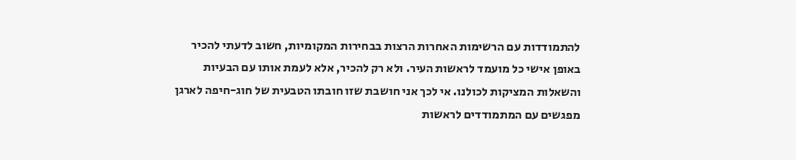להתמודדות עם הרשימות האחרות הרצות בבחירות המקומיות, חשוב לדעתי להכיר באופן אישי כל מועמד לראשות העיר. ולא רק להכיר, אלא לעמת אותו עם הבעיות והשאלות המציקות לכולנו. אי לכך אני חושבת שזו חובתו הטבעית של חוג-חיפה לארגן מפגשים עם המתמודדים לראשות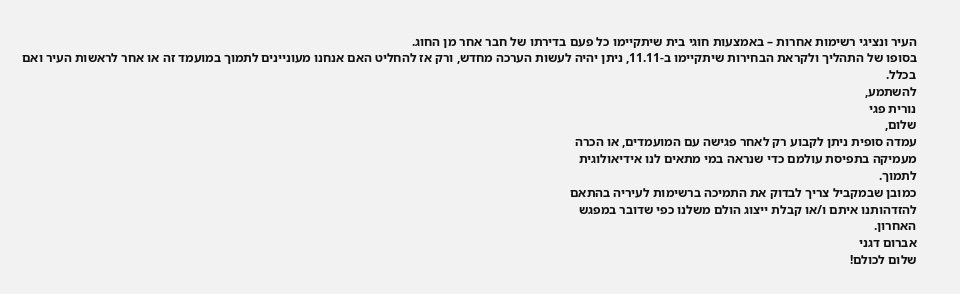העיר ונציגי רשימות אחרות – באמצעות חוגי בית שיתקיימו כל פעם בדירתו של חבר אחר מן החוג.
בסופו של התהליך ולקראת הבחירות שיתקיימו ב-11.11, ניתן יהיה לעשות הערכה מחדש, ורק אז להחליט האם אנחנו מעוניינים לתמוך במועמד זה או אחר לראשות העיר ואם בכלל.
להשתמע,
נורית פגי
שלום,
עמדה סופית ניתן לקבוע רק לאחר פגישה עם המועמדים, או הכרה
מעמיקה בתפיסת עולמם כדי שנראה במי מתאים לנו אידיאולוגית
לתמוך.
כמובן שבמקביל צריך לבדוק את התמיכה ברשימות לעיריה בהתאם
להזדהותנו איתם ו/או קבלת ייצוג הולם משלנו כפי שדובר במפגש
האחרון.
אברום דגני
שלום לכולם!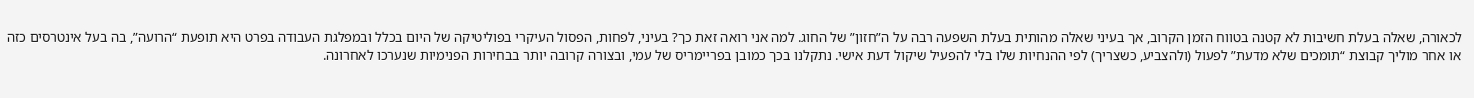לכאורה, שאלה בעלת חשיבות לא קטנה בטווח הזמן הקרוב, אך בעיני שאלה מהותית בעלת השפעה רבה על ה”חזון” של החוג. למה אני רואה זאת כך? בעיני, לפחות, הפסול העיקרי בפוליטיקה של היום בכלל ובמפלגת העבודה בפרט היא תופעת “הרועה”, בה בעל אינטרסים כזה או אחר מוליך קבוצת “תומכים שלא מדעת” לפעול (ולהצביע, כשצריך) לפי ההנחיות שלו בלי להפעיל שיקול דעת אישי. נתקלנו בכך כמובן בפריימריס של עמי, ובצורה קרובה יותר בבחירות הפנימיות שנערכו לאחרונה.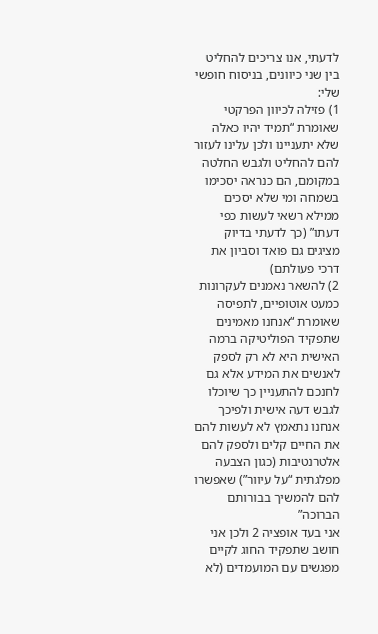לדעתי, אנו צריכים להחליט בין שני כיוונים, בניסוח חופשי שלי:
1) פזילה לכיוון הפרקטי שאומרת “תמיד יהיו כאלה שלא יתעניינו ולכן עלינו לעזור להם להחליט ולגבש החלטה במקומם, הם כנראה יסכימו בשמחה ומי שלא יסכים ממילא רשאי לעשות כפי דעתו” (כך לדעתי בדיוק מציגים גם פואד וסביון את דרכי פעולתם)
2) להשאר נאמנים לעקרונות כמעט אוטופיים, לתפיסה שאומרת “אנחנו מאמינים שתפקיד הפוליטיקה ברמה האישית היא לא רק לספק לאנשים את המידע אלא גם לחנכם להתעניין כך שיוכלו לגבש דעה אישית ולפיכך אנחנו נתאמץ לא לעשות להם את החיים קלים ולספק להם אלטרנטיבות (כגון הצבעה מפלגתית “על עיוור”) שאפשרו להם להמשיך בבורותם הברוכה”
אני בעד אופציה 2 ולכן אני חושב שתפקיד החוג לקיים מפגשים עם המועמדים (לא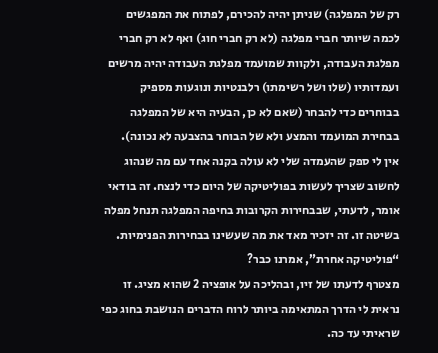רק של המפלגה) שניתן יהיה להכירם, לפתוח את המפגשים לכמה שיותר חברי מפלגה (לא רק חברי חוג) ואף לא רק חברי מפלגת העבודה, ולקוות שמועמד מפלגת העבודה יהיה מרשים ועמדותיו (שלו ושל רשימתו) רלבנטיות ונוגעות מספיק בבוחרים כדי להבחר (שאם לא כן, הבעיה היא של המפלגה בבחירת המועמד והמצע ולא של הבוחר בהצבעה לא נכונה).
אין לי ספק שהעמדה שלי לא עולה בקנה אחד עם מה שנהוג לחשוב שצריך לעשות בפוליטיקה של היום כדי לנצח. זה בודאי אומר, לדעתי, שבבחירות הקרובות בחיפה המפלגה תנחל מפלה בשיטה זו. זה יזכיר מאד את מה שעשינו בבחירות הפנימיות. “פוליטיקה אחרת”, אמרנו כבר?
מצטרף לדעתו של זיו, ובהליכה על אופציה 2 שהוא מציג. זו נראית לי הדרך המתאימה ביותר לרוח הדברים הנושבת בחוג כפי שראיתי עד כה.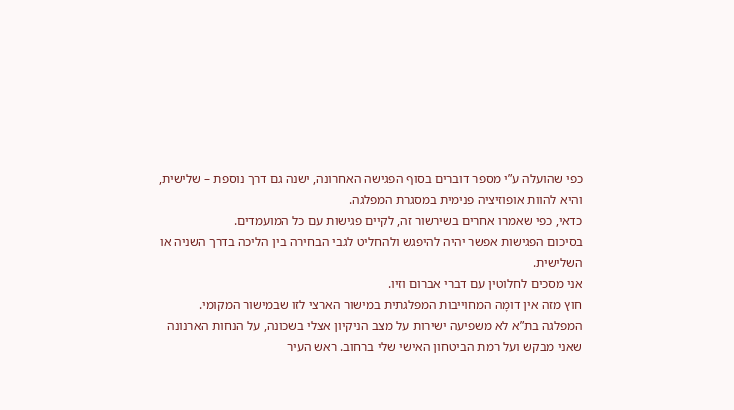כפי שהועלה ע”י מספר דוברים בסוף הפגישה האחרונה, ישנה גם דרך נוספת – שלישית, והיא להוות אופוזיציה פנימית במסגרת המפלגה.
כדאי, כפי שאמרו אחרים בשירשור זה, לקיים פגישות עם כל המועמדים.
בסיכום הפגישות אפשר יהיה להיפגש ולהחליט לגבי הבחירה בין הליכה בדרך השניה או השלישית.
אני מסכים לחלוטין עם דברי אברום וזיו.
חוץ מזה אין דומָה המחוייבות המפלגתית במישור הארצי לזו שבמישור המקומי.
המפלגה בת”א לא משפיעה ישירות על מצב הניקיון אצלי בשכונה, על הנחות הארנונה שאני מבקש ועל רמת הביטחון האישי שלי ברחוב. ראש העיר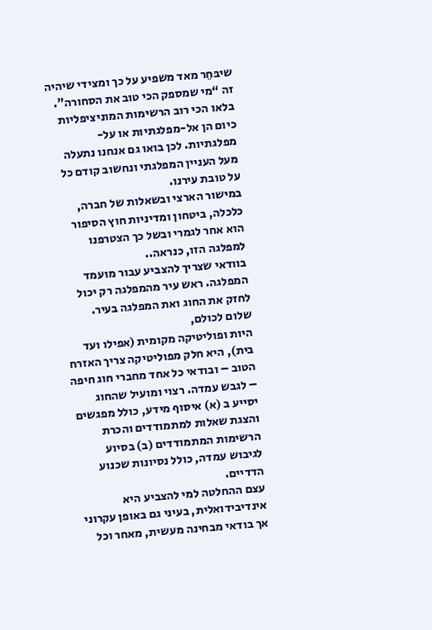שיבּחֵר מאד משפיע על כך ומצידי שיהיה זה “מי שמספק הכי טוב את הסחורה”. בלאו הכי רוב הרשימות המוניציפליות כיום הן אל-מפלגתיות או על-מפלגתיות. לכן בואו גם אנחנו נתעלה מעל העניין המפלגתי ונחשוב קודם כל על טובת עירנו.
במישור הארצי ובשאלות של חברה, כלכלה, ביטחון ומדיניות חוץ הסיפור הוא אחר לגמרי ובשל כך הצטרפנו למפלגה הזו, כנראה..
בוודאי שצריך להצביע עבור מועמד המפלגה. ראש עיר מהמפלגה רק יכול
לחזק את החוג ואת המפלגה בעיר.
שלום לכולם,
היות ופוליטיקה מקומית (אפילו ועד בית), היא חלק מפוליטיקה צריך האזרח הטוב – ובודאי כל אחד מחברי חוג חיפה – לגבש עמדה. רצוי ומועיל שהחוג יסייע ב (א) איסוף מידע, כולל מפגשים והצגת שאלות למתמודדים והכרת הרשימות המתמודדים (ב) בסיוע לגיבוש עמדה, כולל נסיונות שכנוע הדדיים.
עצם ההחלטה למי להצביע היא אינדיבידואלית, בעיני גם באופן עקרוני אך בודאי מבחינה מעשית, מאחר וכל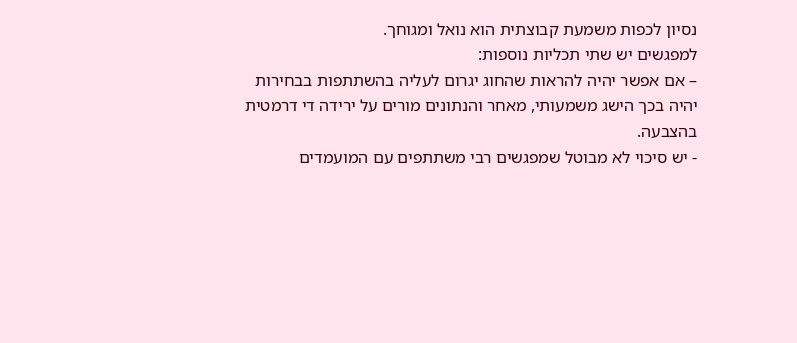נסיון לכפות משמעת קבוצתית הוא נואל ומגוחך.
למפגשים יש שתי תכליות נוספות:
– אם אפשר יהיה להראות שהחוג יגרום לעליה בהשתתפות בבחירות
יהיה בכך הישג משמעותי, מאחר והנתונים מורים על ירידה די דרמטית בהצבעה.
- יש סיכוי לא מבוטל שמפגשים רבי משתתפים עם המועמדים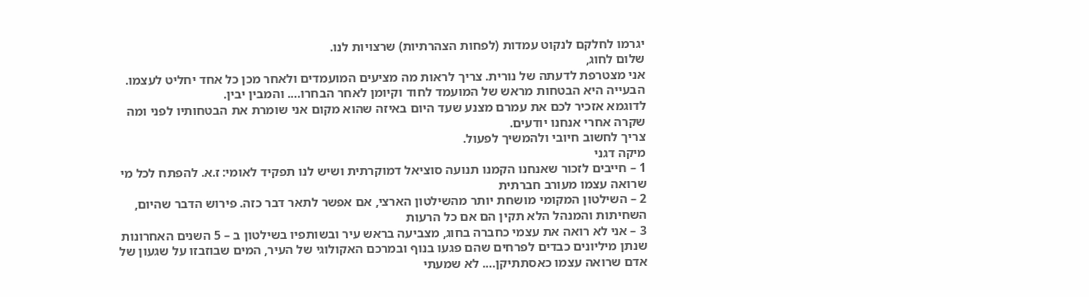יגרמו לחלקם לנקוט עמדות (לפחות הצהרתיות) שרצויות לנו.
שלום לחוג,
אני מצטרפת לדעתה של נורית. צריך לראות מה מציעים המועמדים ולאחר מכן כל אחד יחליט לעצמו. הבעייה היא הבטחות מראש של המועמד לחוד וקיומן לאחר הבחרו…. והמבין יבין.
לדוגמא אזכיר לכם את עמרם מצנע שעד היום באיזה שהוא מקום אני שומרת את הבטחותיו לפני ומה שקרה אחרי אנחנו יודעים.
צריך לחשוב חיובי ולהמשיך לפעול.
מיקה דגני
1 – חייבים לזכור שאנחנו הקמנו תנועה סוציאל דמוקרתית ושיש לנו תפקיד לאומי: ז.א. להפתח לכל מי שרואה עצמו מעורב חברתית
2 – השילטון המקומי מושחת יותר מהשילטון הארצי, אם אפשר לתאר דבר כזה. פירוש הדבר שהיום, השחיתות והמנהל הלא תקין הם אם כל הרעות
3 – אני לא רואה את עצמי כחברה בחוג, מצביעה בראש עיר ובשותפיו בשילטון ב – 5 השנים האחרונות שנתן מיליונים כבדים לפרחים שהם פגעו בנוף ובמרכם האקולוגי של העיר, המים שבוזבזו על שגעון של אדם שרואה עצמו כאסתתיקן…. לא שמעתי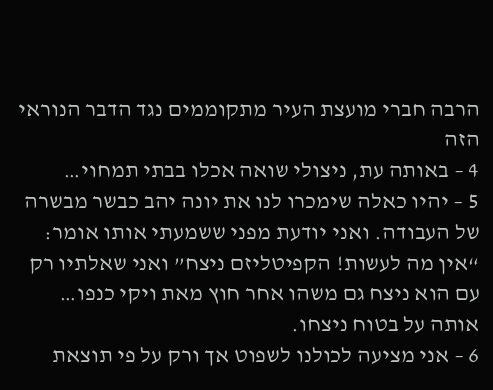הרבה חברי מועצת העיר מתקוממים נגד הדבר הנוראי הזה
4 – באותה עת, ניצולי שואה אכלו בבתי תמחוי…
5 – יהיו כאלה שימכרו לנו את יונה יהב כבשר מבשרה של העבודה. ואני יודעת מפני ששמעתי אותו אומר: “אין מה לעשות! הקפיטליזם ניצח” ואני שאלתיו רק עם הוא ניצח גם משהו אחר חוץ מאת ויקי כנפו… אותה על בטוח ניצחו.
6 – אני מציעה לכולנו לשפוט אך ורק על פי תוצאת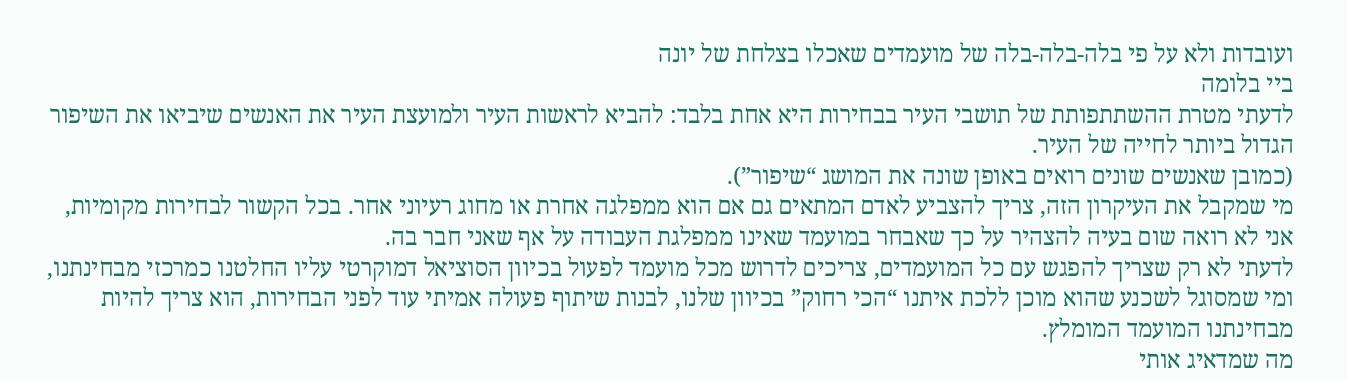ועובדות ולא על פי בלה-בלה-בלה של מועמדים שאכלו בצלחת של יונה
ביי בלומה
לדעתי מטרת ההשתתפותת של תושבי העיר בבחירות היא אחת בלבד: להביא לראשות העיר ולמועצת העיר את האנשים שיביאו את השיפור הגדול ביותר לחייה של העיר.
(כמובן שאנשים שונים רואים באופן שונה את המושג “שיפור”).
מי שמקבל את העיקרון הזה, צריך להצביע לאדם המתאים גם אם הוא ממפלגה אחרת או מחוג רעיוני אחר. בכל הקשור לבחירות מקומיות, אני לא רואה שום בעיה להצהיר על כך שאבחר במועמד שאינו ממפלגת העבודה על אף שאני חבר בה.
לדעתי לא רק שצריך להפגש עם כל המועמדים, צריכים לדרוש מכל מועמד לפעול בכיוון הסוציאל דמוקרטי עליו החלטנו כמרכזי מבחינתנו, ומי שמסוגל לשכנע שהוא מוכן ללכת איתנו “הכי רחוק” בכיוון שלנו, לבנות שיתוף פעולה אמיתי עוד לפני הבחירות, הוא צריך להיות מבחינתנו המועמד המומלץ.
מה שמדאיג אותי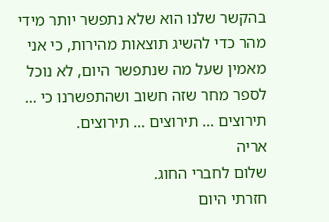בהקשר שלנו הוא שלא נתפשר יותר מידי מהר כדי להשיג תוצאות מהירות, כי אני מאמין שעל מה שנתפשר היום, לא נוכל לספר מחר שזה חשוב ושהתפשרנו כי … תירוצים … תירוצים … תירוצים.
אריה
שלום לחברי החוג.
חזרתי היום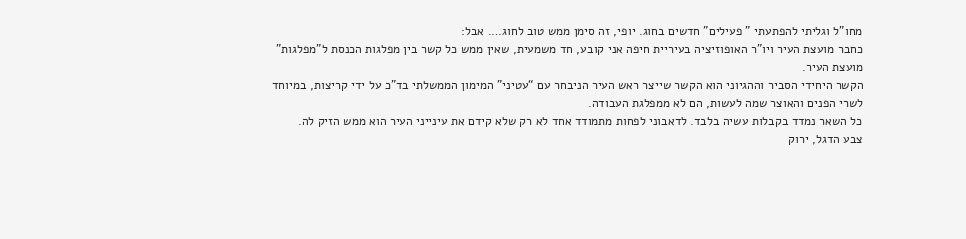מחו”ל וגליתי להפתעתי ” פעילים” חדשים בחוג. יופי, זה סימן ממש טוב לחוג…. אבל:
כחבר מועצת העיר ויו”ר האופוזיציה בעיריית חיפה אני קובע, חד משמעית, שאין ממש כל קשר בין מפלגות הכנסת ל”מפלגות” מועצת העיר.
הקשר היחידי הסביר וההגיוני הוא הקשר שייצר ראש העיר הניבחר עם “עטיני” המימון הממשלתי בד”כ על ידי קריצות, במיוחד לשרי הפנים והאוצר שמה לעשות, הם לא ממפלגת העבודה.
כל השאר נמדד בקבלות עשיה בלבד. לדאבוני לפחות מתמודד אחד לא רק שלא קידם את עינייני העיר הוא ממש הזיק לה.
צבע הדגל, ירוק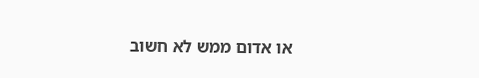או אדום ממש לא חשוב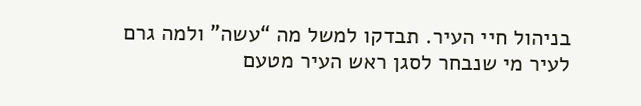בניהול חיי העיר. תבדקו למשל מה “עשה” ולמה גרם לעיר מי שנבחר לסגן ראש העיר מטעם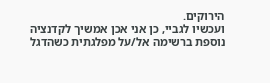הירוקים.
ועכשיו לגביי, כן אני אכן אמשיך לקדנציה נוספת ברשימה אל/על מפלגתית כשהדגל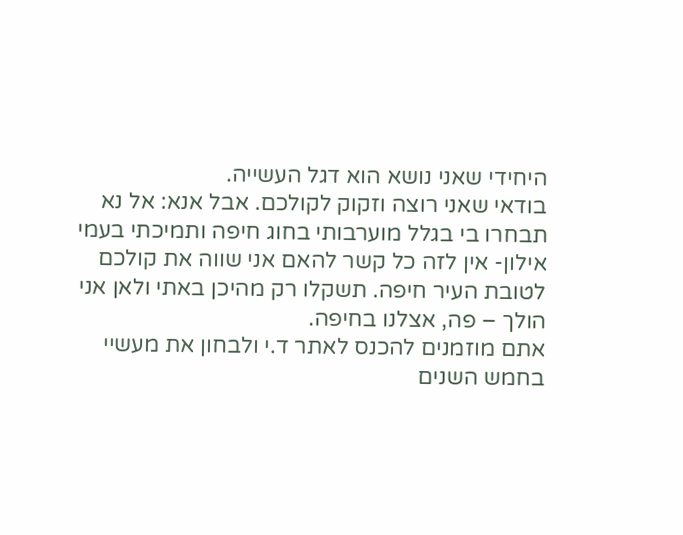היחידי שאני נושא הוא דגל העשייה.
בודאי שאני רוצה וזקוק לקולכם. אבל אנא: אל נא תבחרו בי בגלל מוערבותי בחוג חיפה ותמיכתי בעמי אילון- אין לזה כל קשר להאם אני שווה את קולכם לטובת העיר חיפה. תשקלו רק מהיכן באתי ולאן אני הולך – פה, אצלנו בחיפה.
אתם מוזמנים להכנס לאתר ד.י ולבחון את מעשיי בחמש השנים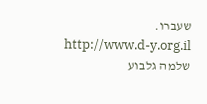שעברו.
http://www.d-y.org.il
שלמה גלבוע